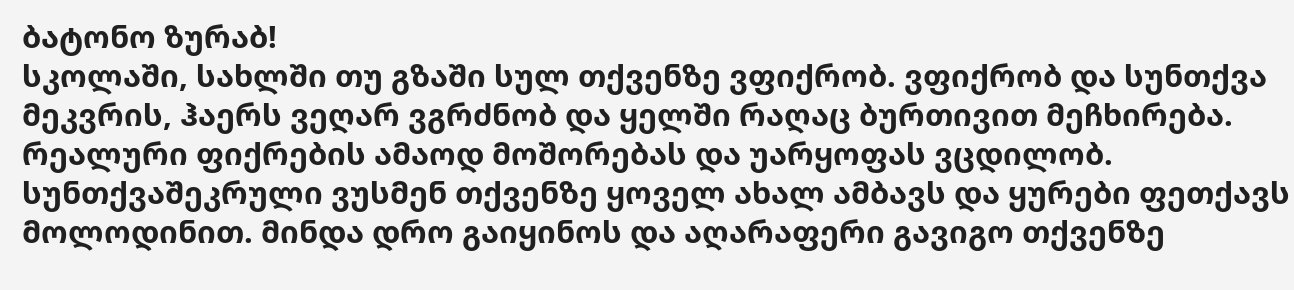ბატონო ზურაბ!
სკოლაში, სახლში თუ გზაში სულ თქვენზე ვფიქრობ. ვფიქრობ და სუნთქვა მეკვრის, ჰაერს ვეღარ ვგრძნობ და ყელში რაღაც ბურთივით მეჩხირება. რეალური ფიქრების ამაოდ მოშორებას და უარყოფას ვცდილობ. სუნთქვაშეკრული ვუსმენ თქვენზე ყოველ ახალ ამბავს და ყურები ფეთქავს მოლოდინით. მინდა დრო გაიყინოს და აღარაფერი გავიგო თქვენზე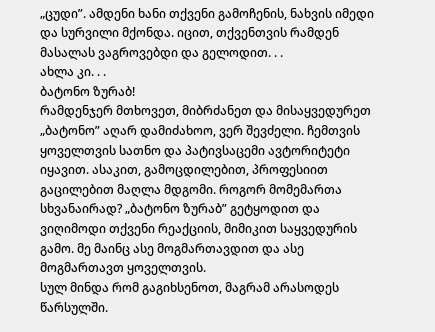„ცუდი”. ამდენი ხანი თქვენი გამოჩენის, ნახვის იმედი და სურვილი მქონდა. იცით, თქვენთვის რამდენ მასალას ვაგროვებდი და გელოდით. . .
ახლა კი. . .
ბატონო ზურაბ!
რამდენჯერ მთხოვეთ, მიბრძანეთ და მისაყვედურეთ „ბატონო” აღარ დამიძახოო, ვერ შევძელი. ჩემთვის ყოველთვის სათნო და პატივსაცემი ავტორიტეტი იყავით. ასაკით, გამოცდილებით, პროფესიით გაცილებით მაღლა მდგომი. როგორ მომემართა სხვანაირად? „ბატონო ზურაბ” გეტყოდით და ვიღიმოდი თქვენი რეაქციის, მიმიკით საყვედურის გამო. მე მაინც ასე მოგმართავდით და ასე მოგმართავთ ყოველთვის.
სულ მინდა რომ გაგიხსენოთ, მაგრამ არასოდეს წარსულში.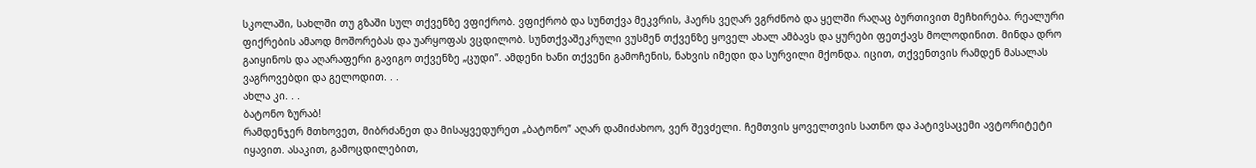სკოლაში, სახლში თუ გზაში სულ თქვენზე ვფიქრობ. ვფიქრობ და სუნთქვა მეკვრის, ჰაერს ვეღარ ვგრძნობ და ყელში რაღაც ბურთივით მეჩხირება. რეალური ფიქრების ამაოდ მოშორებას და უარყოფას ვცდილობ. სუნთქვაშეკრული ვუსმენ თქვენზე ყოველ ახალ ამბავს და ყურები ფეთქავს მოლოდინით. მინდა დრო გაიყინოს და აღარაფერი გავიგო თქვენზე „ცუდი”. ამდენი ხანი თქვენი გამოჩენის, ნახვის იმედი და სურვილი მქონდა. იცით, თქვენთვის რამდენ მასალას ვაგროვებდი და გელოდით. . .
ახლა კი. . .
ბატონო ზურაბ!
რამდენჯერ მთხოვეთ, მიბრძანეთ და მისაყვედურეთ „ბატონო” აღარ დამიძახოო, ვერ შევძელი. ჩემთვის ყოველთვის სათნო და პატივსაცემი ავტორიტეტი იყავით. ასაკით, გამოცდილებით,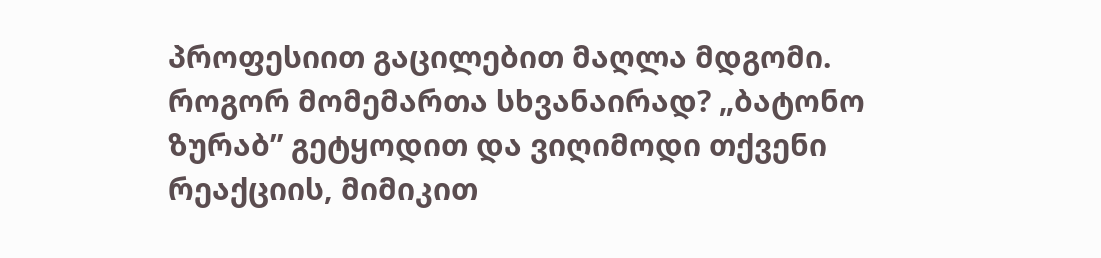პროფესიით გაცილებით მაღლა მდგომი. როგორ მომემართა სხვანაირად? „ბატონო ზურაბ” გეტყოდით და ვიღიმოდი თქვენი რეაქციის, მიმიკით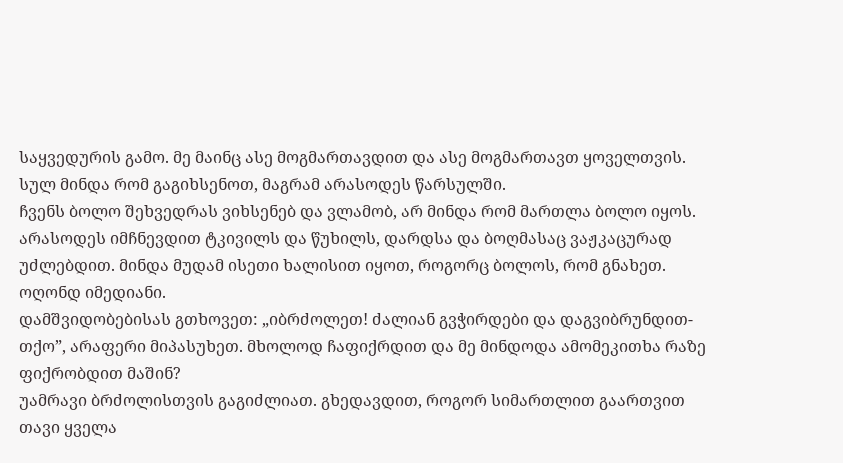საყვედურის გამო. მე მაინც ასე მოგმართავდით და ასე მოგმართავთ ყოველთვის.
სულ მინდა რომ გაგიხსენოთ, მაგრამ არასოდეს წარსულში.
ჩვენს ბოლო შეხვედრას ვიხსენებ და ვლამობ, არ მინდა რომ მართლა ბოლო იყოს. არასოდეს იმჩნევდით ტკივილს და წუხილს, დარდსა და ბოღმასაც ვაჟკაცურად უძლებდით. მინდა მუდამ ისეთი ხალისით იყოთ, როგორც ბოლოს, რომ გნახეთ. ოღონდ იმედიანი.
დამშვიდობებისას გთხოვეთ: „იბრძოლეთ! ძალიან გვჭირდები და დაგვიბრუნდით-თქო”, არაფერი მიპასუხეთ. მხოლოდ ჩაფიქრდით და მე მინდოდა ამომეკითხა რაზე ფიქრობდით მაშინ?
უამრავი ბრძოლისთვის გაგიძლიათ. გხედავდით, როგორ სიმართლით გაართვით თავი ყველა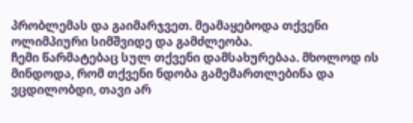პრობლემას და გაიმარჯვეთ. მეამაყებოდა თქვენი ოლიმპიური სიმშვიდე და გამძლეობა.
ჩემი წარმატებაც სულ თქვენი დამსახურებაა. მხოლოდ ის მინდოდა, რომ თქვენი ნდობა გამემართლებინა და ვცდილობდი, თავი არ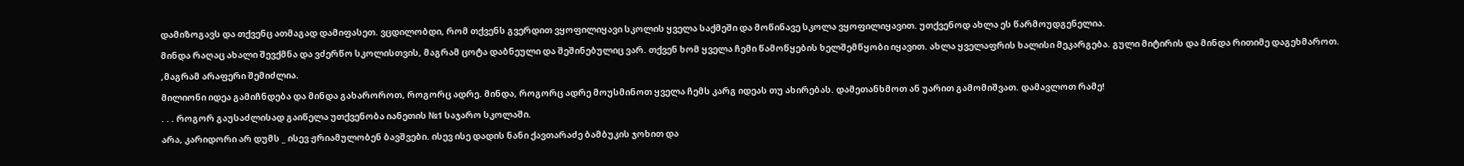დამიზოგავს და თქვენც ათმაგად დამიფასეთ. ვცდილობდი, რომ თქვენს გვერდით ვყოფილიყავი სკოლის ყველა საქმეში და მოწინავე სკოლა ვყოფილიყავით. უთქვენოდ ახლა ეს წარმოუდგენელია.
მინდა რაღაც ახალი შევქმნა და ვძერწო სკოლისთვის, მაგრამ ცოტა დაბნეული და შეშინებულიც ვარ. თქვენ ხომ ყველა ჩემი წამოწყების ხელშემწყობი იყავით. ახლა ყველაფრის ხალისი მეკარგება. გული მიტირის და მინდა რითიმე დაგეხმაროთ. ,მაგრამ არაფერი შემიძლია.
მილიონი იდეა გამიჩნდება და მინდა გახაროროთ, როგორც ადრე. მინდა, როგორც ადრე მოუსმინოთ ყველა ჩემს კარგ იდეას თუ ახირებას. დამეთანხმოთ ან უარით გამომიშვათ. დამავლოთ რამე!
. . . როგორ გაუსაძლისად გაიწელა უთქვენობა იანეთის №1 საჯარო სკოლაში.
არა, კარიდორი არ დუმს _ ისევ ჟრიამულობენ ბავშვები. ისევ ისე დადის ნანი ქავთარაძე ბამბუკის ჯოხით და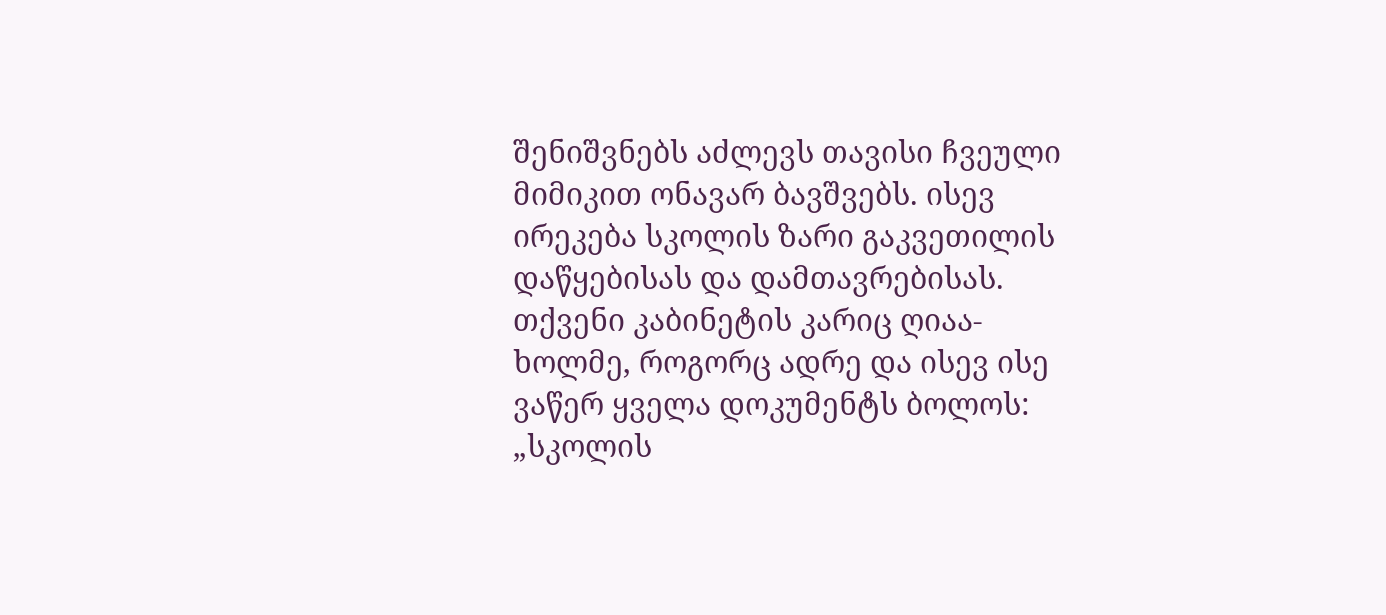შენიშვნებს აძლევს თავისი ჩვეული მიმიკით ონავარ ბავშვებს. ისევ ირეკება სკოლის ზარი გაკვეთილის დაწყებისას და დამთავრებისას. თქვენი კაბინეტის კარიც ღიაა-ხოლმე, როგორც ადრე და ისევ ისე ვაწერ ყველა დოკუმენტს ბოლოს: „სკოლის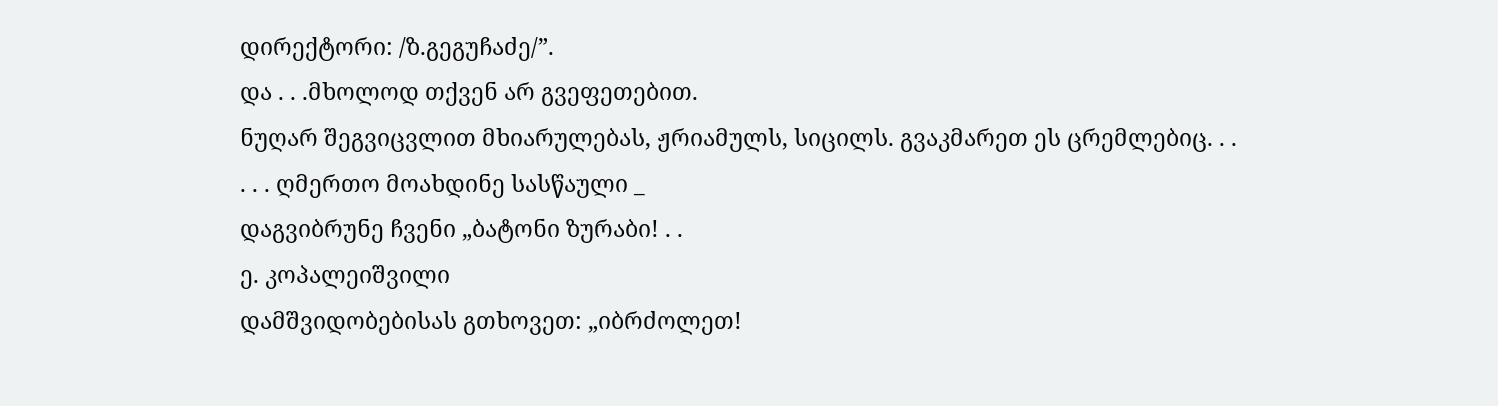დირექტორი: /ზ.გეგუჩაძე/”.
და . . .მხოლოდ თქვენ არ გვეფეთებით.
ნუღარ შეგვიცვლით მხიარულებას, ჟრიამულს, სიცილს. გვაკმარეთ ეს ცრემლებიც. . .
. . . ღმერთო მოახდინე სასწაული _
დაგვიბრუნე ჩვენი „ბატონი ზურაბი! . .
ე. კოპალეიშვილი
დამშვიდობებისას გთხოვეთ: „იბრძოლეთ!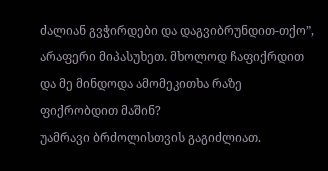ძალიან გვჭირდები და დაგვიბრუნდით-თქო”, არაფერი მიპასუხეთ. მხოლოდ ჩაფიქრდით და მე მინდოდა ამომეკითხა რაზე ფიქრობდით მაშინ?
უამრავი ბრძოლისთვის გაგიძლიათ.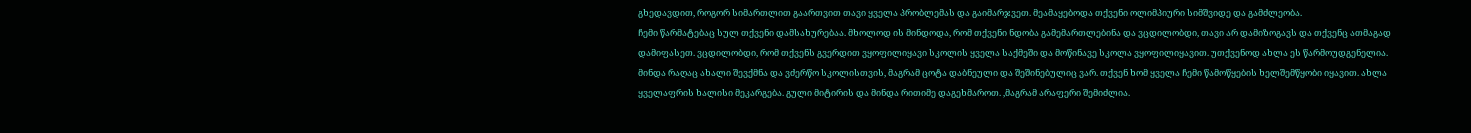გხედავდით, როგორ სიმართლით გაართვით თავი ყველა პრობლემას და გაიმარჯვეთ. მეამაყებოდა თქვენი ოლიმპიური სიმშვიდე და გამძლეობა.
ჩემი წარმატებაც სულ თქვენი დამსახურებაა. მხოლოდ ის მინდოდა, რომ თქვენი ნდობა გამემართლებინა და ვცდილობდი, თავი არ დამიზოგავს და თქვენც ათმაგად დამიფასეთ. ვცდილობდი, რომ თქვენს გვერდით ვყოფილიყავი სკოლის ყველა საქმეში და მოწინავე სკოლა ვყოფილიყავით. უთქვენოდ ახლა ეს წარმოუდგენელია.
მინდა რაღაც ახალი შევქმნა და ვძერწო სკოლისთვის, მაგრამ ცოტა დაბნეული და შეშინებულიც ვარ. თქვენ ხომ ყველა ჩემი წამოწყების ხელშემწყობი იყავით. ახლა ყველაფრის ხალისი მეკარგება. გული მიტირის და მინდა რითიმე დაგეხმაროთ. ,მაგრამ არაფერი შემიძლია.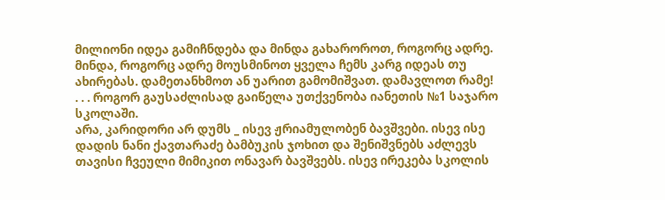მილიონი იდეა გამიჩნდება და მინდა გახაროროთ, როგორც ადრე. მინდა, როგორც ადრე მოუსმინოთ ყველა ჩემს კარგ იდეას თუ ახირებას. დამეთანხმოთ ან უარით გამომიშვათ. დამავლოთ რამე!
. . . როგორ გაუსაძლისად გაიწელა უთქვენობა იანეთის №1 საჯარო სკოლაში.
არა, კარიდორი არ დუმს _ ისევ ჟრიამულობენ ბავშვები. ისევ ისე დადის ნანი ქავთარაძე ბამბუკის ჯოხით და შენიშვნებს აძლევს თავისი ჩვეული მიმიკით ონავარ ბავშვებს. ისევ ირეკება სკოლის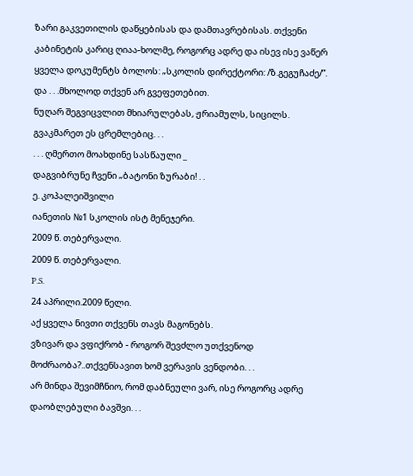ზარი გაკვეთილის დაწყებისას და დამთავრებისას. თქვენი კაბინეტის კარიც ღიაა-ხოლმე, როგორც ადრე და ისევ ისე ვაწერ ყველა დოკუმენტს ბოლოს: „სკოლის დირექტორი: /ზ.გეგუჩაძე/”.
და . . .მხოლოდ თქვენ არ გვეფეთებით.
ნუღარ შეგვიცვლით მხიარულებას, ჟრიამულს, სიცილს. გვაკმარეთ ეს ცრემლებიც. . .
. . . ღმერთო მოახდინე სასწაული _
დაგვიბრუნე ჩვენი „ბატონი ზურაბი! . .
ე. კოპალეიშვილი
იანეთის №1 სკოლის ისტ მენეჯერი.
2009 წ. თებერვალი.
2009 წ. თებერვალი.
P.S.
24 აპრილი.2009 წელი.
აქ ყველა ნივთი თქვენს თავს მაგონებს.
ვზივარ და ვფიქრობ - როგორ შევძლო უთქვენოდ მოძრაობა?..თქვენსავით ხომ ვერავის ვენდობი. . .
არ მინდა შევიმჩნიო, რომ დაბნეული ვარ, ისე როგორც ადრე დაობლებული ბავშვი. . .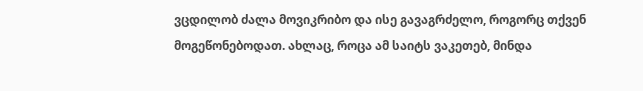ვცდილობ ძალა მოვიკრიბო და ისე გავაგრძელო, როგორც თქვენ მოგეწონებოდათ. ახლაც, როცა ამ საიტს ვაკეთებ, მინდა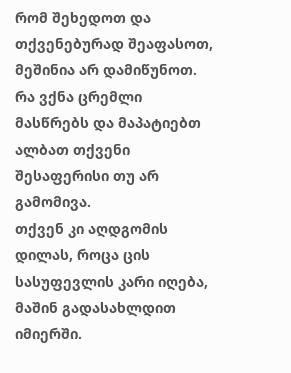რომ შეხედოთ და თქვენებურად შეაფასოთ, მეშინია არ დამიწუნოთ. რა ვქნა ცრემლი მასწრებს და მაპატიებთ ალბათ თქვენი შესაფერისი თუ არ გამომივა.
თქვენ კი აღდგომის დილას, როცა ცის სასუფევლის კარი იღება, მაშინ გადასახლდით იმიერში.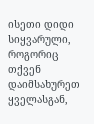ისეთი დიდი სიყვარული, როგორიც თქვენ დაიმსახურეთ ყველასგან,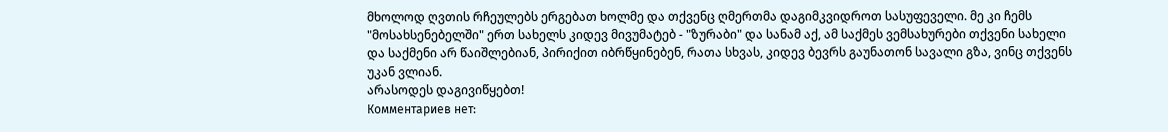მხოლოდ ღვთის რჩეულებს ერგებათ ხოლმე და თქვენც ღმერთმა დაგიმკვიდროთ სასუფეველი. მე კი ჩემს "მოსახსენებელში" ერთ სახელს კიდევ მივუმატებ - "ზურაბი" და სანამ აქ, ამ საქმეს ვემსახურები თქვენი სახელი და საქმენი არ წაიშლებიან, პირიქით იბრწყინებენ, რათა სხვას, კიდევ ბევრს გაუნათონ სავალი გზა, ვინც თქვენს უკან ვლიან.
არასოდეს დაგივიწყებთ!
Комментариев нет: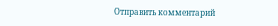Отправить комментарий